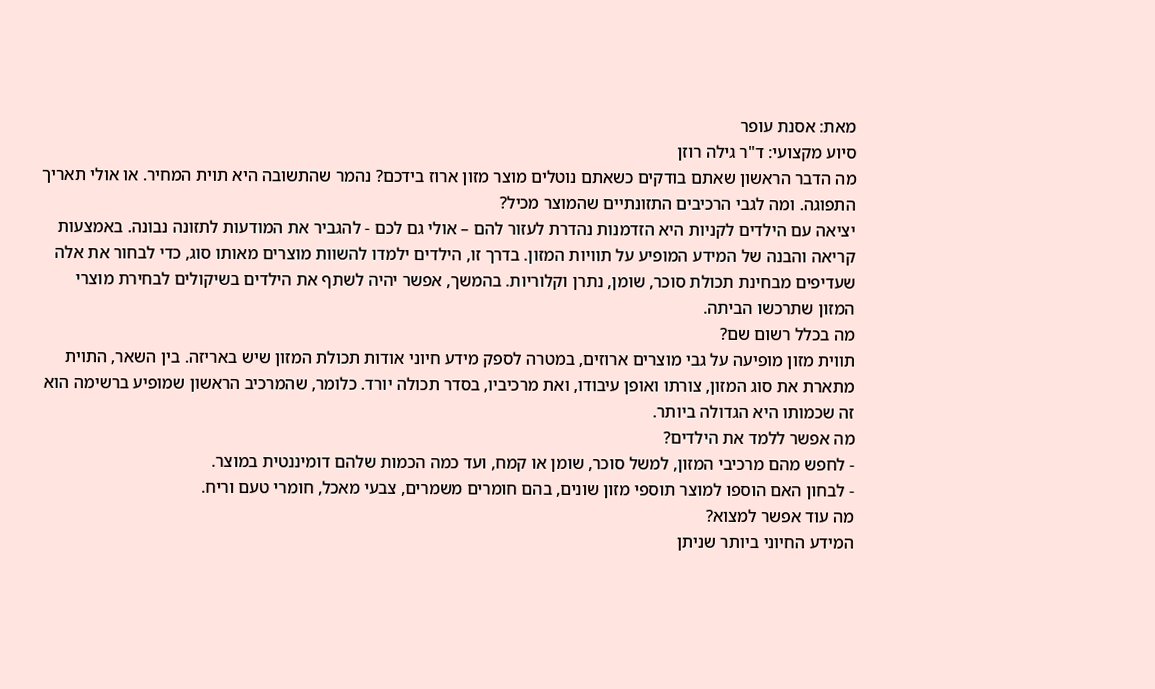מאת: אסנת עופר
סיוע מקצועי: ד"ר גילה רוזן
מה הדבר הראשון שאתם בודקים כשאתם נוטלים מוצר מזון ארוז בידכם? נהמר שהתשובה היא תוית המחיר. או אולי תאריך התפוגה. ומה לגבי הרכיבים התזונתיים שהמוצר מכיל?
יציאה עם הילדים לקניות היא הזדמנות נהדרת לעזור להם – אולי גם לכם - להגביר את המודעות לתזונה נבונה. באמצעות קריאה והבנה של המידע המופיע על תוויות המזון. בדרך זו, הילדים ילמדו להשוות מוצרים מאותו סוג, כדי לבחור את אלה שעדיפים מבחינת תכולת סוכר, שומן, נתרן וקלוריות. בהמשך, אפשר יהיה לשתף את הילדים בשיקולים לבחירת מוצרי המזון שתרכשו הביתה.
מה בכלל רשום שם?
תווית מזון מופיעה על גבי מוצרים ארוזים, במטרה לספק מידע חיוני אודות תכולת המזון שיש באריזה. בין השאר, התוית מתארת את סוג המזון, צורתו ואופן עיבודו, ואת מרכיביו, בסדר תכולה יורד. כלומר, שהמרכיב הראשון שמופיע ברשימה הוא זה שכמותו היא הגדולה ביותר.
מה אפשר ללמד את הילדים?
- לחפש מהם מרכיבי המזון, למשל סוכר, שומן או קמח, ועד כמה הכמות שלהם דומיננטית במוצר.
- לבחון האם הוספו למוצר תוספי מזון שונים, בהם חומרים משמרים, צבעי מאכל, חומרי טעם וריח.
מה עוד אפשר למצוא?
המידע החיוני ביותר שניתן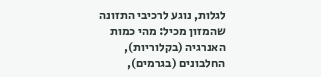לגלות, נוגע לרכיבי התזונה שהמזון מכיל: מהי כמות האנרגיה (בקלוריות), החלבונים (בגרמים),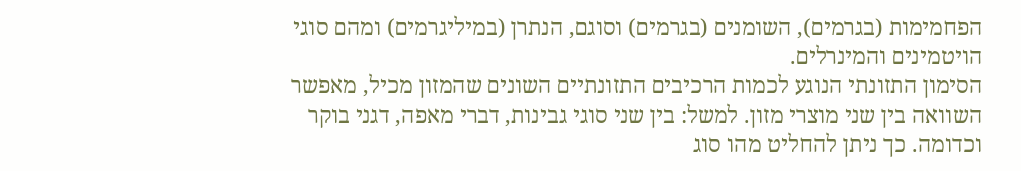הפחמימות (בגרמים), השומנים (בגרמים) וסוגם, הנתרן (במיליגרמים) ומהם סוגי הויטמינים והמינרלים.
הסימון התזונתי הנוגע לכמות הרכיבים התזונתיים השונים שהמזון מכיל, מאפשר השוואה בין שני מוצרי מזון. למשל: בין שני סוגי גבינות, דברי מאפה, דגני בוקר וכדומה. כך ניתן להחליט מהו סוג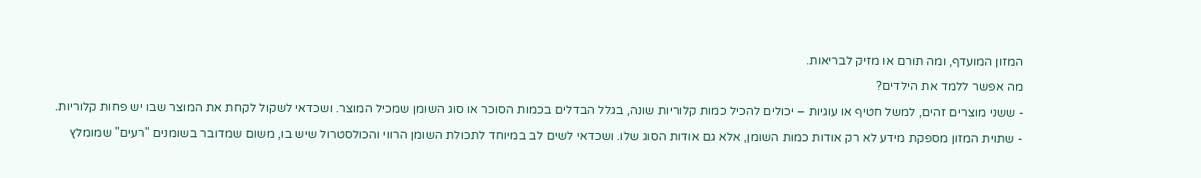המזון המועדף, ומה תורם או מזיק לבריאות.
מה אפשר ללמד את הילדים?
- ששני מוצרים זהים, למשל חטיף או עוגיות – יכולים להכיל כמות קלוריות שונה, בגלל הבדלים בכמות הסוכר או סוג השומן שמכיל המוצר. ושכדאי לשקול לקחת את המוצר שבו יש פחות קלוריות.
- שתוית המזון מספקת מידע לא רק אודות כמות השומן, אלא גם אודות הסוג שלו. ושכדאי לשים לב במיוחד לתכולת השומן הרווי והכולסטרול שיש בו, משום שמדובר בשומנים "רעים" שמומלץ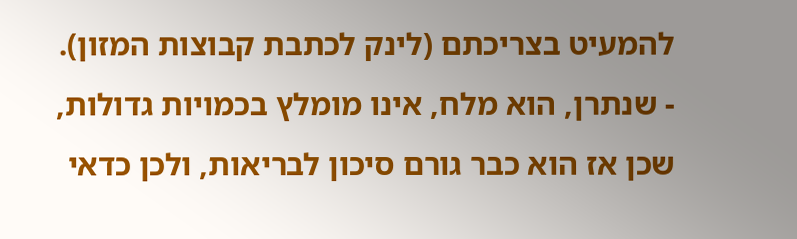להמעיט בצריכתם (לינק לכתבת קבוצות המזון).
- שנתרן, הוא מלח, אינו מומלץ בכמויות גדולות, שכן אז הוא כבר גורם סיכון לבריאות, ולכן כדאי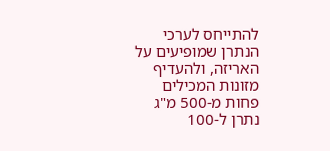להתייחס לערכי הנתרן שמופיעים על האריזה, ולהעדיף מזונות המכילים פחות מ-500 מ"ג נתרן ל-100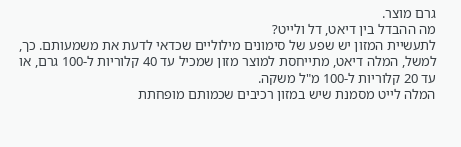גרם מוצר.
מה ההבדל בין דיאט, דל ולייט?
לתעשיית המזון יש שפע של סימונים מילוליים שכדאי לדעת את משמעותם. כך, למשל, המלה דיאט, מתייחסת למוצר מזון שמכיל עד 40 קלוריות ל-100 גרם, או עד 20 קלוריות ל-100 מ"ל משקה.
המלה לייט מסמנת שיש במזון רכיבים שכמותם מופחתת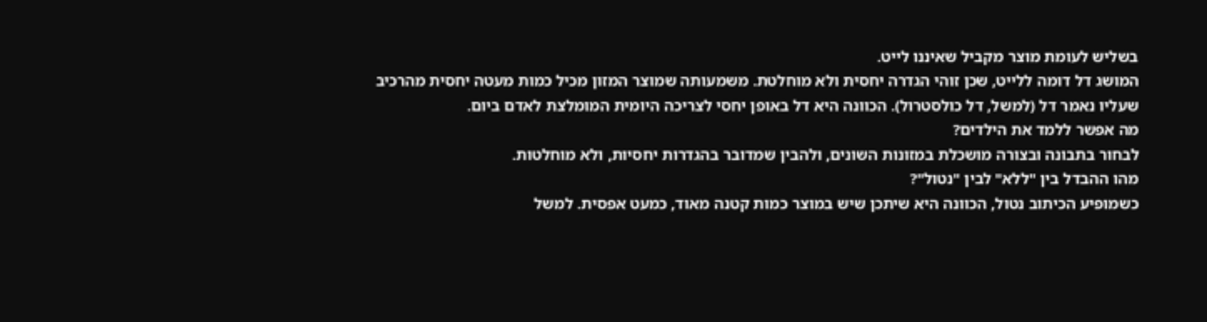בשליש לעומת מוצר מקביל שאיננו לייט.
המושג דל דומה ללייט, שכן זוהי הגדרה יחסית ולא מוחלטת. משמעותה שמוצר המזון מכיל כמות מעטה יחסית מהרכיב שעליו נאמר דל (למשל, דל כולסטרול). הכוונה היא דל באופן יחסי לצריכה היומית המומלצת לאדם ביום.
מה אפשר ללמד את הילדים?
לבחור בתבונה ובצורה מושכלת במזונות השונים, ולהבין שמדובר בהגדרות יחסיות, ולא מוחלטות.
מהו ההבדל בין "ללא" לבין "נטול"?
כשמופיע הכיתוב נטול, הכוונה היא שיתכן שיש במוצר כמות קטנה מאוד, כמעט אפסית. למשל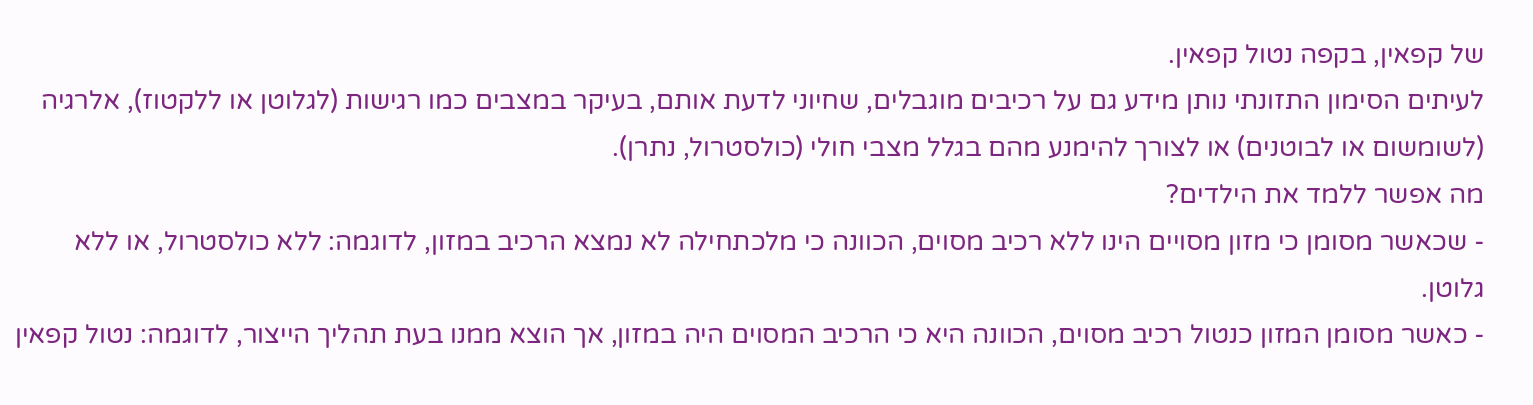של קפאין, בקפה נטול קפאין.
לעיתים הסימון התזונתי נותן מידע גם על רכיבים מוגבלים, שחיוני לדעת אותם, בעיקר במצבים כמו רגישות (לגלוטן או ללקטוז), אלרגיה (לשומשום או לבוטנים) או לצורך להימנע מהם בגלל מצבי חולי (כולסטרול, נתרן).
מה אפשר ללמד את הילדים?
- שכאשר מסומן כי מזון מסויים הינו ללא רכיב מסוים, הכוונה כי מלכתחילה לא נמצא הרכיב במזון, לדוגמה: ללא כולסטרול, או ללא גלוטן.
- כאשר מסומן המזון כנטול רכיב מסוים, הכוונה היא כי הרכיב המסוים היה במזון, אך הוצא ממנו בעת תהליך הייצור, לדוגמה: נטול קפאין